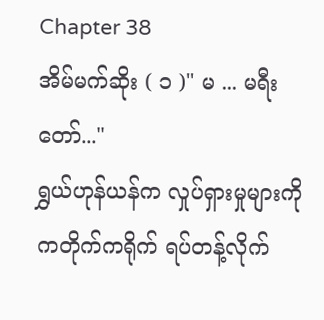Chapter 38
အိမ်မက်ဆိုး ( ၁ )" မ ... မရီးတော်..."
ရွှယ်ဟုန်ယန်က လှုပ်ရှားမှုများကို ကတိုက်ကရိုက် ရပ်တန့်လိုက်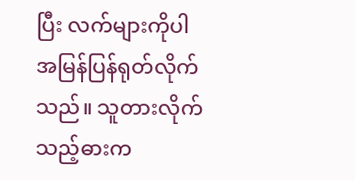ပြီး လက်များကိုပါ အမြန်ပြန်ရုတ်လိုက်သည်။ သူတားလိုက်သည့်ဓားက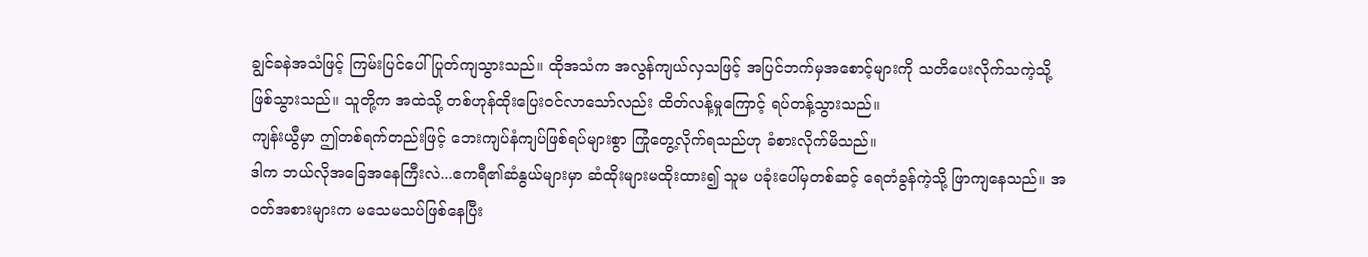ချွင်ခနဲအသံဖြင့် ကြမ်းပြင်ပေါ် ပြုတ်ကျသွားသည်။ ထိုအသံက အလွန်ကျယ်လှသဖြင့် အပြင်ဘက်မှအစောင့်များကို သတိပေးလိုက်သကဲ့သို့ ဖြစ်သွားသည်။ သူတို့က အထဲသို့ တစ်ဟုန်ထိုးပြေးဝင်လာသော်လည်း ထိတ်လန့်မှုကြောင့် ရပ်တန့်သွားသည်။
ကျန်းယွီမှာ ဤတစ်ရက်တည်းဖြင့် ဘေးကျပ်နံကျပ်ဖြစ်ရပ်များစွာ ကြုံတွေ့လိုက်ရသည်ဟု ခံစားလိုက်မိသည်။
ဒါက ဘယ်လိုအခြေအနေကြီးလဲ...ဧကရီ၏ဆံနွယ်များမှာ ဆံထိုးများမထိုးထား၍ သူမ ပခုံးပေါ်မှတစ်ဆင့် ရေတံခွန်ကဲ့သို့ ဖြာကျနေသည်။ အဝတ်အစားများက မသေမသပ်ဖြစ်နေပြီး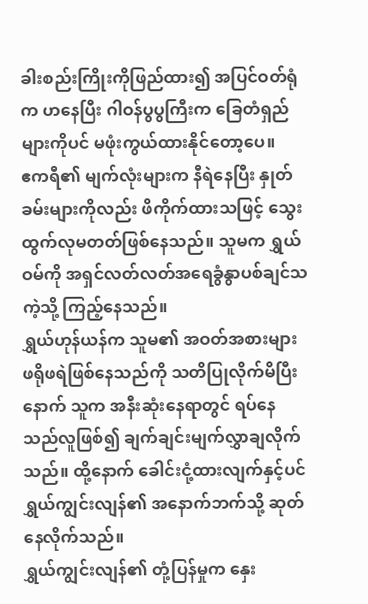ခါးစည်းကြိုးကိုဖြည်ထား၍ အပြင်ဝတ်ရုံက ဟနေပြီး ဂါဝန်ပွပွကြီးက ခြေတံရှည်များကိုပင် မဖုံးကွယ်ထားနိုင်တော့ပေ။
ဧကရီ၏ မျက်လုံးများက နီရဲနေပြီး နှုတ်ခမ်းများကိုလည်း ဖိကိုက်ထားသဖြင့် သွေးထွက်လုမတတ်ဖြစ်နေသည်။ သူမက ရွှယ်ဝမ်ကို အရှင်လတ်လတ်အရေခွံနွာပစ်ချင်သကဲ့သို့ ကြည့်နေသည်။
ရွှယ်ဟုန်ယန်က သူမ၏ အဝတ်အစားများ ဖရိုဖရဲဖြစ်နေသည်ကို သတိပြုလိုက်မိပြီးနောက် သူက အနီးဆုံးနေရာတွင် ရပ်နေသည်လူဖြစ်၍ ချက်ချင်းမျက်လွှာချလိုက်သည်။ ထို့နောက် ခေါင်းငုံ့ထားလျက်နှင့်ပင် ရွှယ်ကျွင်းလျန်၏ အနောက်ဘက်သို့ ဆုတ်နေလိုက်သည်။
ရွှယ်ကျွင်းလျန်၏ တုံ့ပြန်မှုက နှေး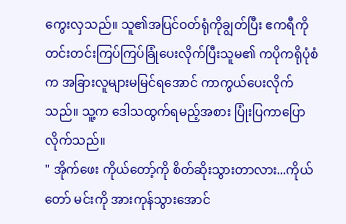ကွေးလှသည်။ သူ၏အပြင်ဝတ်ရုံကိုချွတ်ပြီး ဧကရီကို တင်းတင်းကြပ်ကြပ်ခြုံပေးလိုက်ပြီးသူမ၏ ကပိုကရိုပုံစံက အခြားလူများမမြင်ရအောင် ကာကွယ်ပေးလိုက်သည်။ သူ့က ဒေါသထွက်ရမည့်အစား ပြုံးပြကာပြောလိုက်သည်။
" အိုက်ဖေး ကိုယ်တော့်ကို စိတ်ဆိုးသွားတာလား...ကိုယ်တော် မင်းကို အားကုန်သွားအောင်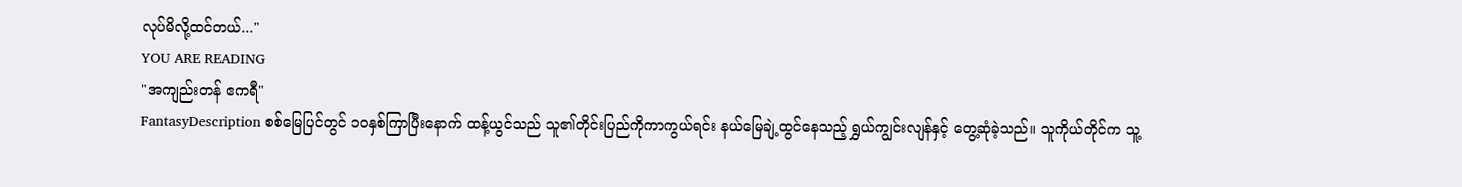လုပ်မိလို့ထင်တယ်..."
YOU ARE READING
"အကျည်းတန် ဧကရီ"
FantasyDescription စစ်မြေပြင်တွင် ၁၀နှစ်ကြာပြီးနောက် ထန့်ယွင်သည် သူ၏တိုင်းပြည်ကိုကာကွယ်ရင်း နယ်မြေချဲ့ထွင်နေသည့် ရွှယ်ကျွင်းလျန်နှင့် တွေ့ဆုံခဲ့သည်။ သူကိုယ်တိုင်က သူ့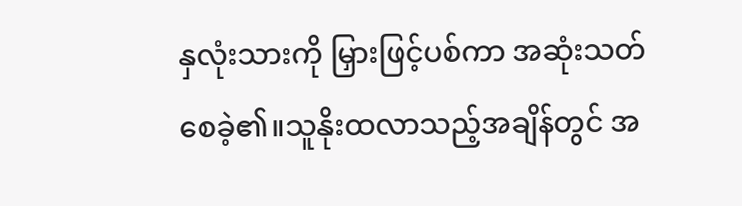နှလုံးသားကို မြှားဖြင့်ပစ်ကာ အဆုံးသတ်စေခဲ့၏။သူနိုးထလာသည့်အချိန်တွင် အ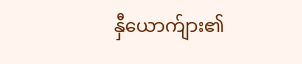နှီယောက်ျား၏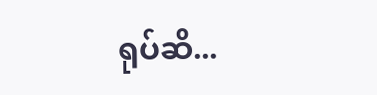ရုပ်ဆိ...